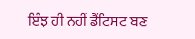ਇੰਝ ਹੀ ਨਹੀਂ ਡੈਂਟਿਸਟ ਬਣ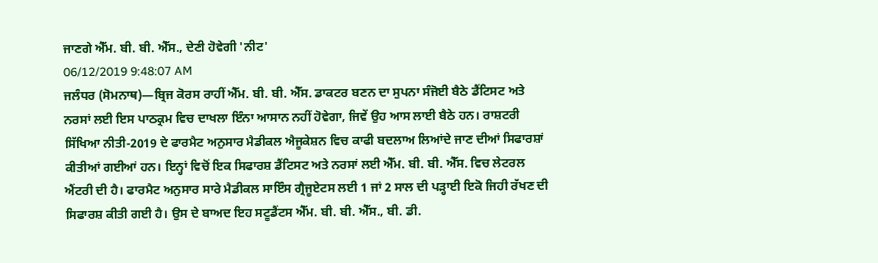ਜਾਣਗੇ ਐੱਮ. ਬੀ. ਬੀ. ਐੱਸ., ਦੇਣੀ ਹੋਵੇਗੀ 'ਨੀਟ'
06/12/2019 9:48:07 AM
ਜਲੰਧਰ (ਸੋਮਨਾਥ)—ਬ੍ਰਿਜ ਕੋਰਸ ਰਾਹੀਂ ਐੱਮ. ਬੀ. ਬੀ. ਐੱਸ. ਡਾਕਟਰ ਬਣਨ ਦਾ ਸੁਪਨਾ ਸੰਜੋਈ ਬੈਠੇ ਡੈਂਟਿਸਟ ਅਤੇ ਨਰਸਾਂ ਲਈ ਇਸ ਪਾਠਕ੍ਰਮ ਵਿਚ ਦਾਖਲਾ ਇੰਨਾ ਆਸਾਨ ਨਹੀਂ ਹੋਵੇਗਾ, ਜਿਵੇਂ ਉਹ ਆਸ ਲਾਈ ਬੈਠੇ ਹਨ। ਰਾਸ਼ਟਰੀ ਸਿੱਖਿਆ ਨੀਤੀ-2019 ਦੇ ਫਾਰਮੈਟ ਅਨੁਸਾਰ ਮੈਡੀਕਲ ਐਜੂਕੇਸ਼ਨ ਵਿਚ ਕਾਫੀ ਬਦਲਾਅ ਲਿਆਂਦੇ ਜਾਣ ਦੀਆਂ ਸਿਫਾਰਸ਼ਾਂ ਕੀਤੀਆਂ ਗਈਆਂ ਹਨ। ਇਨ੍ਹਾਂ ਵਿਚੋਂ ਇਕ ਸਿਫਾਰਸ਼ ਡੈਂਟਿਸਟ ਅਤੇ ਨਰਸਾਂ ਲਈ ਐੱਮ. ਬੀ. ਬੀ. ਐੱਸ. ਵਿਚ ਲੇਟਰਲ ਐਂਟਰੀ ਦੀ ਹੈ। ਫਾਰਮੈਟ ਅਨੁਸਾਰ ਸਾਰੇ ਮੈਡੀਕਲ ਸਾਇੰਸ ਗ੍ਰੈਜੂਏਟਸ ਲਈ 1 ਜਾਂ 2 ਸਾਲ ਦੀ ਪੜ੍ਹਾਈ ਇਕੋ ਜਿਹੀ ਰੱਖਣ ਦੀ ਸਿਫਾਰਸ਼ ਕੀਤੀ ਗਈ ਹੈ। ਉਸ ਦੇ ਬਾਅਦ ਇਹ ਸਟੂਡੈਂਟਸ ਐੱਮ. ਬੀ. ਬੀ. ਐੱਸ., ਬੀ. ਡੀ.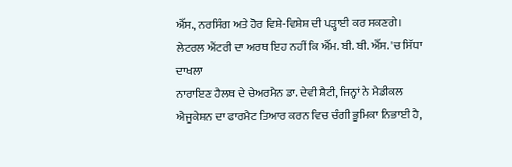ਐੱਸ., ਨਰਸਿੰਗ ਅਤੇ ਹੋਰ ਵਿਸ਼ੇ-ਵਿਸ਼ੇਸ਼ ਦੀ ਪੜ੍ਹਾਈ ਕਰ ਸਕਣਗੇ।
ਲੇਟਰਲ ਐਂਟਰੀ ਦਾ ਅਰਥ ਇਹ ਨਹੀਂ ਕਿ ਐੱਮ. ਬੀ. ਬੀ. ਐੱਸ. 'ਚ ਸਿੱਧਾ ਦਾਖਲਾ
ਨਾਰਾਇਣ ਹੈਲਥ ਦੇ ਚੇਅਰਮੈਨ ਡਾ. ਦੇਵੀ ਸ਼ੈਟੀ, ਜਿਨ੍ਹਾਂ ਨੇ ਮੈਡੀਕਲ ਐਜੂਕੇਸ਼ਨ ਦਾ ਫਾਰਮੈਟ ਤਿਆਰ ਕਰਨ ਵਿਚ ਚੰਗੀ ਭੂਮਿਕਾ ਨਿਭਾਈ ਹੈ,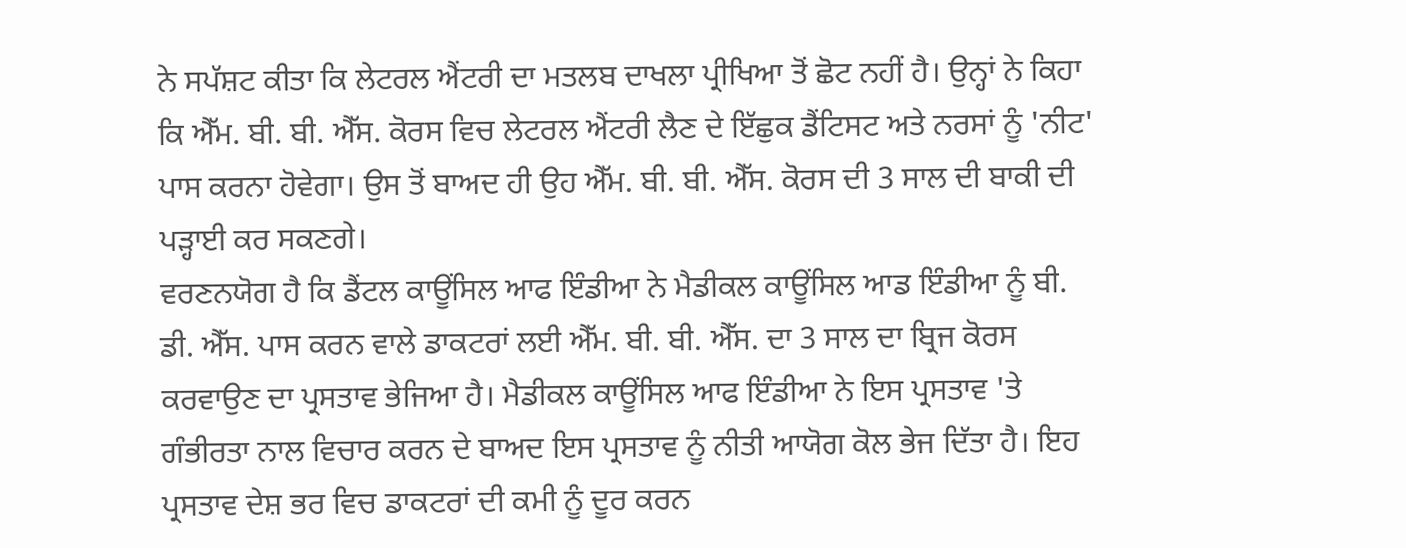ਨੇ ਸਪੱਸ਼ਟ ਕੀਤਾ ਕਿ ਲੇਟਰਲ ਐਂਟਰੀ ਦਾ ਮਤਲਬ ਦਾਖਲਾ ਪ੍ਰੀਖਿਆ ਤੋਂ ਛੋਟ ਨਹੀਂ ਹੈ। ਉਨ੍ਹਾਂ ਨੇ ਕਿਹਾ ਕਿ ਐੱਮ. ਬੀ. ਬੀ. ਐੱਸ. ਕੋਰਸ ਵਿਚ ਲੇਟਰਲ ਐਂਟਰੀ ਲੈਣ ਦੇ ਇੱਛੁਕ ਡੈਂਟਿਸਟ ਅਤੇ ਨਰਸਾਂ ਨੂੰ 'ਨੀਟ' ਪਾਸ ਕਰਨਾ ਹੋਵੇਗਾ। ਉਸ ਤੋਂ ਬਾਅਦ ਹੀ ਉਹ ਐੱਮ. ਬੀ. ਬੀ. ਐੱਸ. ਕੋਰਸ ਦੀ 3 ਸਾਲ ਦੀ ਬਾਕੀ ਦੀ ਪੜ੍ਹਾਈ ਕਰ ਸਕਣਗੇ।
ਵਰਣਨਯੋਗ ਹੈ ਕਿ ਡੈਂਟਲ ਕਾਊਂਸਿਲ ਆਫ ਇੰਡੀਆ ਨੇ ਮੈਡੀਕਲ ਕਾਊਂਸਿਲ ਆਡ ਇੰਡੀਆ ਨੂੰ ਬੀ. ਡੀ. ਐੱਸ. ਪਾਸ ਕਰਨ ਵਾਲੇ ਡਾਕਟਰਾਂ ਲਈ ਐੱਮ. ਬੀ. ਬੀ. ਐੱਸ. ਦਾ 3 ਸਾਲ ਦਾ ਬ੍ਰਿਜ ਕੋਰਸ ਕਰਵਾਉਣ ਦਾ ਪ੍ਰਸਤਾਵ ਭੇਜਿਆ ਹੈ। ਮੈਡੀਕਲ ਕਾਊਂਸਿਲ ਆਫ ਇੰਡੀਆ ਨੇ ਇਸ ਪ੍ਰਸਤਾਵ 'ਤੇ ਗੰਭੀਰਤਾ ਨਾਲ ਵਿਚਾਰ ਕਰਨ ਦੇ ਬਾਅਦ ਇਸ ਪ੍ਰਸਤਾਵ ਨੂੰ ਨੀਤੀ ਆਯੋਗ ਕੋਲ ਭੇਜ ਦਿੱਤਾ ਹੈ। ਇਹ ਪ੍ਰਸਤਾਵ ਦੇਸ਼ ਭਰ ਵਿਚ ਡਾਕਟਰਾਂ ਦੀ ਕਮੀ ਨੂੰ ਦੂਰ ਕਰਨ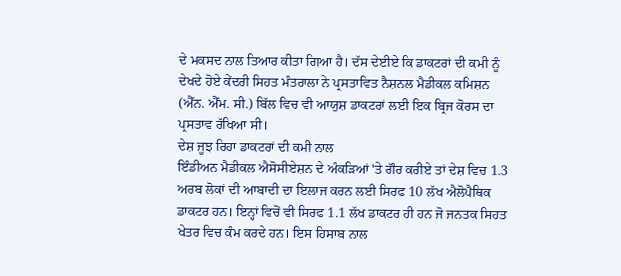ਦੇ ਮਕਸਦ ਨਾਲ ਤਿਆਰ ਕੀਤਾ ਗਿਆ ਹੈ। ਦੱਸ ਦੇਈਏ ਕਿ ਡਾਕਟਰਾਂ ਦੀ ਕਮੀ ਨੂੰ ਦੇਖਦੇ ਹੋਏ ਕੇਂਦਰੀ ਸਿਹਤ ਮੰਤਰਾਲਾ ਨੇ ਪ੍ਰਸਤਾਵਿਤ ਨੈਸ਼ਨਲ ਮੈਡੀਕਲ ਕਮਿਸ਼ਨ (ਐੱਨ. ਐੱਮ. ਸੀ.) ਬਿੱਲ ਵਿਚ ਵੀ ਆਯੁਸ਼ ਡਾਕਟਰਾਂ ਲਈ ਇਕ ਬ੍ਰਿਜ ਕੋਰਸ ਦਾ ਪ੍ਰਸਤਾਵ ਰੱਖਿਆ ਸੀ।
ਦੇਸ਼ ਜੂਝ ਰਿਹਾ ਡਾਕਟਰਾਂ ਦੀ ਕਮੀ ਨਾਲ
ਇੰਡੀਅਨ ਮੈਡੀਕਲ ਐਸੋਸੀਏਸ਼ਨ ਦੇ ਅੰਕੜਿਆਂ 'ਤੇ ਗੌਰ ਕਰੀਏ ਤਾਂ ਦੇਸ਼ ਵਿਚ 1.3 ਅਰਬ ਲੋਕਾਂ ਦੀ ਆਬਾਦੀ ਦਾ ਇਲਾਜ ਕਰਨ ਲਈ ਸਿਰਫ 10 ਲੱਖ ਐਲੋਪੈਥਿਕ ਡਾਕਟਰ ਹਨ। ਇਨ੍ਹਾਂ ਵਿਚੋਂ ਵੀ ਸਿਰਫ 1.1 ਲੱਖ ਡਾਕਟਰ ਹੀ ਹਨ ਜੋ ਜਨਤਕ ਸਿਹਤ ਖੇਤਰ ਵਿਚ ਕੰਮ ਕਰਦੇ ਹਨ। ਇਸ ਹਿਸਾਬ ਨਾਲ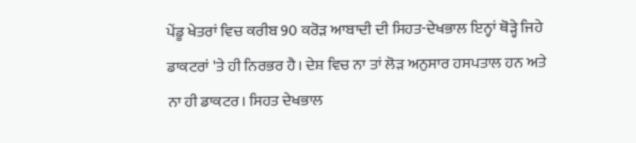ਪੇਂਡੂ ਖੇਤਰਾਂ ਵਿਚ ਕਰੀਬ 90 ਕਰੋੜ ਆਬਾਦੀ ਦੀ ਸਿਹਤ-ਦੇਖਭਾਲ ਇਨ੍ਹਾਂ ਥੋੜ੍ਹੇ ਜਿਹੇ ਡਾਕਟਰਾਂ 'ਤੇ ਹੀ ਨਿਰਭਰ ਹੈ। ਦੇਸ਼ ਵਿਚ ਨਾ ਤਾਂ ਲੋੜ ਅਨੁਸਾਰ ਹਸਪਤਾਲ ਹਨ ਅਤੇ ਨਾ ਹੀ ਡਾਕਟਰ। ਸਿਹਤ ਦੇਖਭਾਲ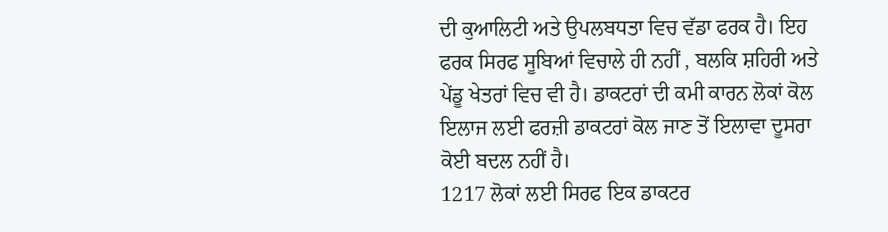ਦੀ ਕੁਆਲਿਟੀ ਅਤੇ ਉਪਲਬਧਤਾ ਵਿਚ ਵੱਡਾ ਫਰਕ ਹੈ। ਇਹ ਫਰਕ ਸਿਰਫ ਸੂਬਿਆਂ ਵਿਚਾਲੇ ਹੀ ਨਹੀਂ , ਬਲਕਿ ਸ਼ਹਿਰੀ ਅਤੇ ਪੇਂਡੂ ਖੇਤਰਾਂ ਵਿਚ ਵੀ ਹੈ। ਡਾਕਟਰਾਂ ਦੀ ਕਮੀ ਕਾਰਨ ਲੋਕਾਂ ਕੋਲ ਇਲਾਜ ਲਈ ਫਰਜ਼ੀ ਡਾਕਟਰਾਂ ਕੋਲ ਜਾਣ ਤੋਂ ਇਲਾਵਾ ਦੂਸਰਾ ਕੋਈ ਬਦਲ ਨਹੀਂ ਹੈ।
1217 ਲੋਕਾਂ ਲਈ ਸਿਰਫ ਇਕ ਡਾਕਟਰ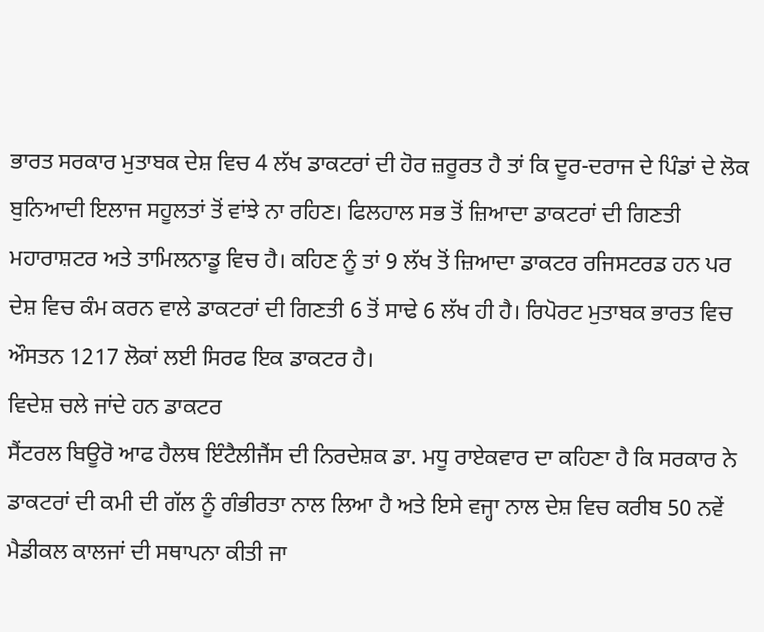ਭਾਰਤ ਸਰਕਾਰ ਮੁਤਾਬਕ ਦੇਸ਼ ਵਿਚ 4 ਲੱਖ ਡਾਕਟਰਾਂ ਦੀ ਹੋਰ ਜ਼ਰੂਰਤ ਹੈ ਤਾਂ ਕਿ ਦੂਰ-ਦਰਾਜ ਦੇ ਪਿੰਡਾਂ ਦੇ ਲੋਕ ਬੁਨਿਆਦੀ ਇਲਾਜ ਸਹੂਲਤਾਂ ਤੋਂ ਵਾਂਝੇ ਨਾ ਰਹਿਣ। ਫਿਲਹਾਲ ਸਭ ਤੋਂ ਜ਼ਿਆਦਾ ਡਾਕਟਰਾਂ ਦੀ ਗਿਣਤੀ ਮਹਾਰਾਸ਼ਟਰ ਅਤੇ ਤਾਮਿਲਨਾਡੂ ਵਿਚ ਹੈ। ਕਹਿਣ ਨੂੰ ਤਾਂ 9 ਲੱਖ ਤੋਂ ਜ਼ਿਆਦਾ ਡਾਕਟਰ ਰਜਿਸਟਰਡ ਹਨ ਪਰ ਦੇਸ਼ ਵਿਚ ਕੰਮ ਕਰਨ ਵਾਲੇ ਡਾਕਟਰਾਂ ਦੀ ਗਿਣਤੀ 6 ਤੋਂ ਸਾਢੇ 6 ਲੱਖ ਹੀ ਹੈ। ਰਿਪੋਰਟ ਮੁਤਾਬਕ ਭਾਰਤ ਵਿਚ ਔਸਤਨ 1217 ਲੋਕਾਂ ਲਈ ਸਿਰਫ ਇਕ ਡਾਕਟਰ ਹੈ।
ਵਿਦੇਸ਼ ਚਲੇ ਜਾਂਦੇ ਹਨ ਡਾਕਟਰ
ਸੈਂਟਰਲ ਬਿਊਰੋ ਆਫ ਹੈਲਥ ਇੰਟੈਲੀਜੈਂਸ ਦੀ ਨਿਰਦੇਸ਼ਕ ਡਾ. ਮਧੂ ਰਾਏਕਵਾਰ ਦਾ ਕਹਿਣਾ ਹੈ ਕਿ ਸਰਕਾਰ ਨੇ ਡਾਕਟਰਾਂ ਦੀ ਕਮੀ ਦੀ ਗੱਲ ਨੂੰ ਗੰਭੀਰਤਾ ਨਾਲ ਲਿਆ ਹੈ ਅਤੇ ਇਸੇ ਵਜ੍ਹਾ ਨਾਲ ਦੇਸ਼ ਵਿਚ ਕਰੀਬ 50 ਨਵੇਂ ਮੈਡੀਕਲ ਕਾਲਜਾਂ ਦੀ ਸਥਾਪਨਾ ਕੀਤੀ ਜਾ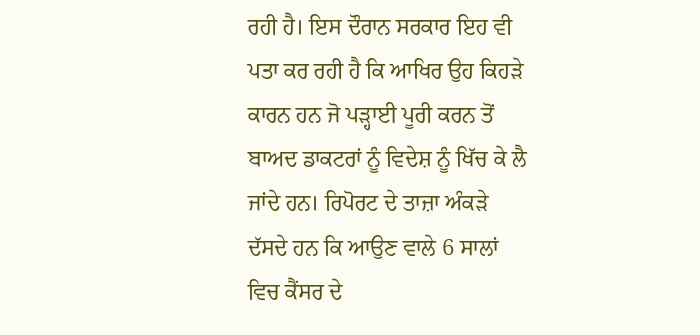ਰਹੀ ਹੈ। ਇਸ ਦੌਰਾਨ ਸਰਕਾਰ ਇਹ ਵੀ ਪਤਾ ਕਰ ਰਹੀ ਹੈ ਕਿ ਆਖਿਰ ਉਹ ਕਿਹੜੇ ਕਾਰਨ ਹਨ ਜੋ ਪੜ੍ਹਾਈ ਪੂਰੀ ਕਰਨ ਤੋਂ ਬਾਅਦ ਡਾਕਟਰਾਂ ਨੂੰ ਵਿਦੇਸ਼ ਨੂੰ ਖਿੱਚ ਕੇ ਲੈ ਜਾਂਦੇ ਹਨ। ਰਿਪੋਰਟ ਦੇ ਤਾਜ਼ਾ ਅੰਕੜੇ ਦੱਸਦੇ ਹਨ ਕਿ ਆਉਣ ਵਾਲੇ 6 ਸਾਲਾਂ ਵਿਚ ਕੈਂਸਰ ਦੇ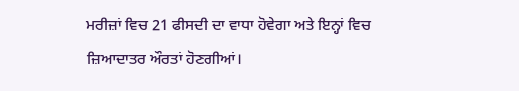ਮਰੀਜ਼ਾਂ ਵਿਚ 21 ਫੀਸਦੀ ਦਾ ਵਾਧਾ ਹੋਵੇਗਾ ਅਤੇ ਇਨ੍ਹਾਂ ਵਿਚ ਜ਼ਿਆਦਾਤਰ ਔਰਤਾਂ ਹੋਣਗੀਆਂ।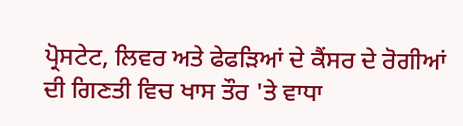ਪ੍ਰੋਸਟੇਟ, ਲਿਵਰ ਅਤੇ ਫੇਫੜਿਆਂ ਦੇ ਕੈਂਸਰ ਦੇ ਰੋਗੀਆਂ ਦੀ ਗਿਣਤੀ ਵਿਚ ਖਾਸ ਤੌਰ 'ਤੇ ਵਾਧਾ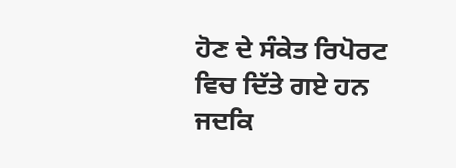ਹੋਣ ਦੇ ਸੰਕੇਤ ਰਿਪੋਰਟ ਵਿਚ ਦਿੱਤੇ ਗਏ ਹਨ ਜਦਕਿ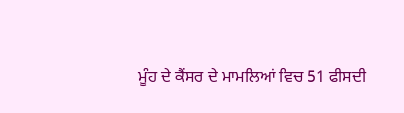ਮੂੰਹ ਦੇ ਕੈਂਸਰ ਦੇ ਮਾਮਲਿਆਂ ਵਿਚ 51 ਫੀਸਦੀ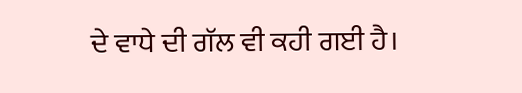ਦੇ ਵਾਧੇ ਦੀ ਗੱਲ ਵੀ ਕਹੀ ਗਈ ਹੈ।